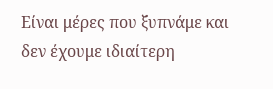Είναι μέρες που ξυπνάμε και δεν έχουμε ιδιαίτερη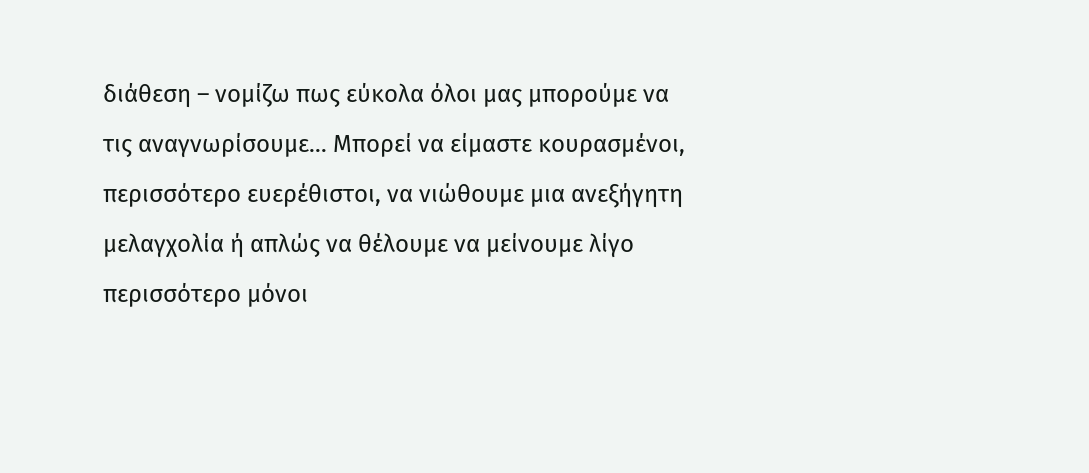διάθεση – νομίζω πως εύκολα όλοι μας μπορούμε να τις αναγνωρίσουμε… Μπορεί να είμαστε κουρασμένοι, περισσότερο ευερέθιστοι, να νιώθουμε μια ανεξήγητη μελαγχολία ή απλώς να θέλουμε να μείνουμε λίγο περισσότερο μόνοι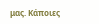μας. Κάποιες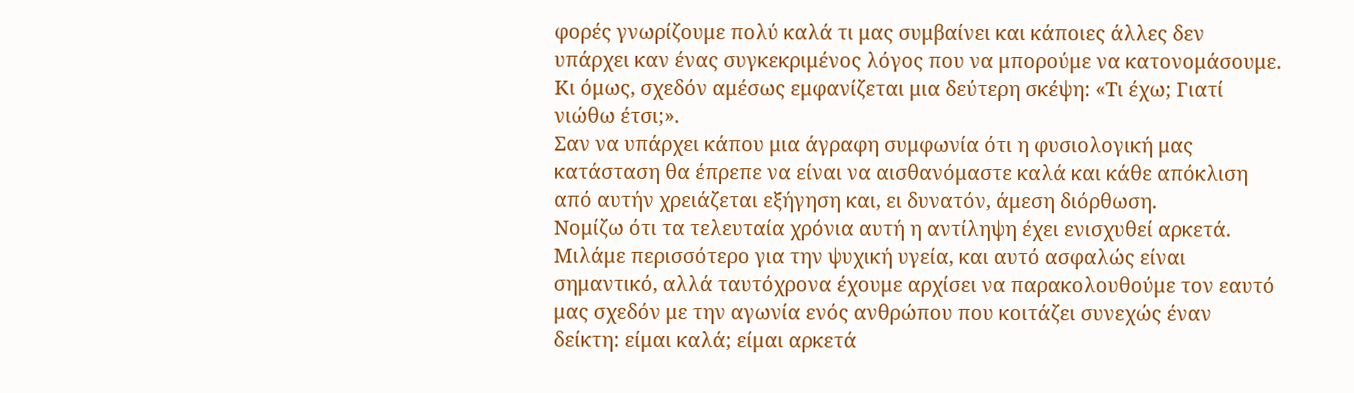φορές γνωρίζουμε πολύ καλά τι μας συμβαίνει και κάποιες άλλες δεν υπάρχει καν ένας συγκεκριμένος λόγος που να μπορούμε να κατονομάσουμε. Κι όμως, σχεδόν αμέσως εμφανίζεται μια δεύτερη σκέψη: «Τι έχω; Γιατί νιώθω έτσι;».
Σαν να υπάρχει κάπου μια άγραφη συμφωνία ότι η φυσιολογική μας κατάσταση θα έπρεπε να είναι να αισθανόμαστε καλά και κάθε απόκλιση από αυτήν χρειάζεται εξήγηση και, ει δυνατόν, άμεση διόρθωση.
Νομίζω ότι τα τελευταία χρόνια αυτή η αντίληψη έχει ενισχυθεί αρκετά. Μιλάμε περισσότερο για την ψυχική υγεία, και αυτό ασφαλώς είναι σημαντικό, αλλά ταυτόχρονα έχουμε αρχίσει να παρακολουθούμε τον εαυτό μας σχεδόν με την αγωνία ενός ανθρώπου που κοιτάζει συνεχώς έναν δείκτη: είμαι καλά; είμαι αρκετά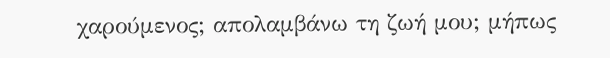χαρούμενος; απολαμβάνω τη ζωή μου; μήπως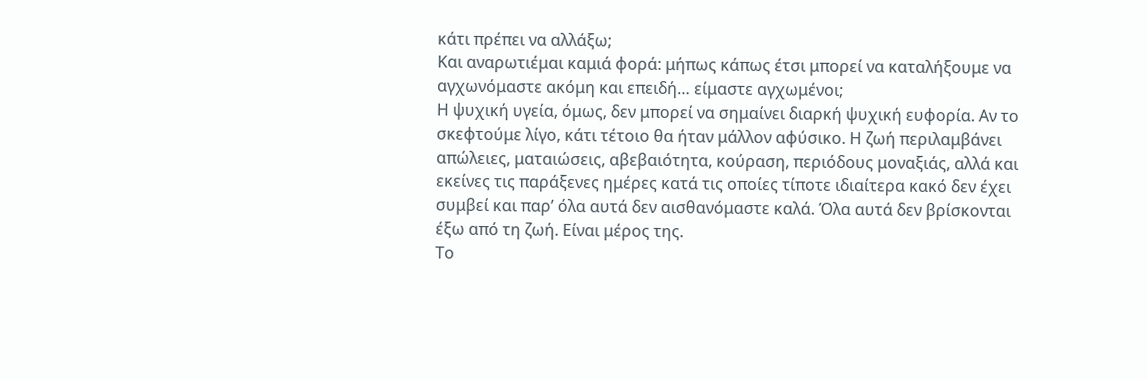κάτι πρέπει να αλλάξω;
Και αναρωτιέμαι καμιά φορά: μήπως κάπως έτσι μπορεί να καταλήξουμε να αγχωνόμαστε ακόμη και επειδή… είμαστε αγχωμένοι;
Η ψυχική υγεία, όμως, δεν μπορεί να σημαίνει διαρκή ψυχική ευφορία. Αν το σκεφτούμε λίγο, κάτι τέτοιο θα ήταν μάλλον αφύσικο. Η ζωή περιλαμβάνει απώλειες, ματαιώσεις, αβεβαιότητα, κούραση, περιόδους μοναξιάς, αλλά και εκείνες τις παράξενες ημέρες κατά τις οποίες τίποτε ιδιαίτερα κακό δεν έχει συμβεί και παρ’ όλα αυτά δεν αισθανόμαστε καλά. Όλα αυτά δεν βρίσκονται έξω από τη ζωή. Είναι μέρος της.
Το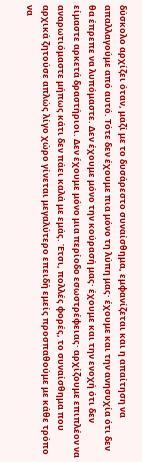δύσκολο αρχίζει όταν, μαζί με το δυσάρεστο συναίσθημα, εμφανίζεται και η απαίτηση να απαλλαγούμε από αυτό. Τότε δεν έχουμε πια μόνο τη λύπη μας· έχουμε και την ανησυχία ότι δεν θα έπρεπε να λυπόμαστε. Δεν έχουμε μόνο την κούρασή μας· έχουμε και την ενοχή ότι δεν είμαστε αρκετά δραστήριοι. Δεν έχουμε μόνο μια περίοδο εσωστρέφειας· αρχίζουμε επιπλέον να αναρωτιόμαστε μήπως κάτι δεν πάει καλά με εμάς. Έτσι, πολλές φορές, το συναίσθημα που αρχικά ζητούσε απλώς λίγο χώρο γίνεται μεγαλύτερο επειδή εμείς προσπαθούμε με κάθε τρόπο να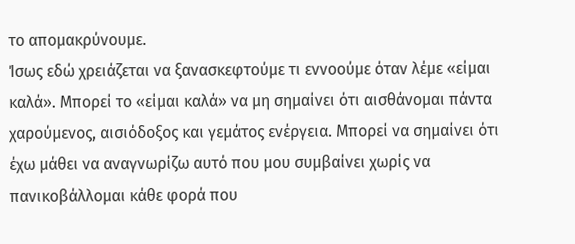το απομακρύνουμε.
Ίσως εδώ χρειάζεται να ξανασκεφτούμε τι εννοούμε όταν λέμε «είμαι καλά». Μπορεί το «είμαι καλά» να μη σημαίνει ότι αισθάνομαι πάντα χαρούμενος, αισιόδοξος και γεμάτος ενέργεια. Μπορεί να σημαίνει ότι έχω μάθει να αναγνωρίζω αυτό που μου συμβαίνει χωρίς να πανικοβάλλομαι κάθε φορά που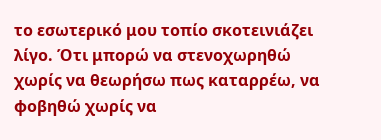το εσωτερικό μου τοπίο σκοτεινιάζει λίγο. Ότι μπορώ να στενοχωρηθώ χωρίς να θεωρήσω πως καταρρέω, να φοβηθώ χωρίς να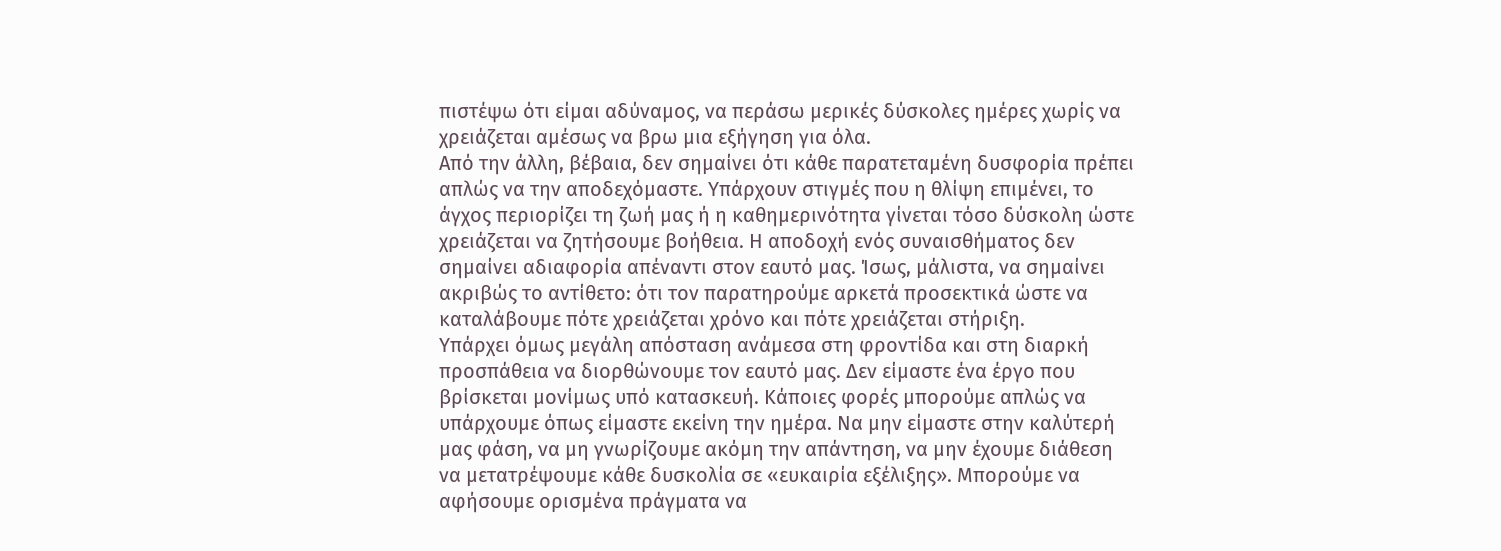πιστέψω ότι είμαι αδύναμος, να περάσω μερικές δύσκολες ημέρες χωρίς να χρειάζεται αμέσως να βρω μια εξήγηση για όλα.
Από την άλλη, βέβαια, δεν σημαίνει ότι κάθε παρατεταμένη δυσφορία πρέπει απλώς να την αποδεχόμαστε. Υπάρχουν στιγμές που η θλίψη επιμένει, το άγχος περιορίζει τη ζωή μας ή η καθημερινότητα γίνεται τόσο δύσκολη ώστε χρειάζεται να ζητήσουμε βοήθεια. Η αποδοχή ενός συναισθήματος δεν σημαίνει αδιαφορία απέναντι στον εαυτό μας. Ίσως, μάλιστα, να σημαίνει ακριβώς το αντίθετο: ότι τον παρατηρούμε αρκετά προσεκτικά ώστε να καταλάβουμε πότε χρειάζεται χρόνο και πότε χρειάζεται στήριξη.
Υπάρχει όμως μεγάλη απόσταση ανάμεσα στη φροντίδα και στη διαρκή προσπάθεια να διορθώνουμε τον εαυτό μας. Δεν είμαστε ένα έργο που βρίσκεται μονίμως υπό κατασκευή. Κάποιες φορές μπορούμε απλώς να υπάρχουμε όπως είμαστε εκείνη την ημέρα. Να μην είμαστε στην καλύτερή μας φάση, να μη γνωρίζουμε ακόμη την απάντηση, να μην έχουμε διάθεση να μετατρέψουμε κάθε δυσκολία σε «ευκαιρία εξέλιξης». Μπορούμε να αφήσουμε ορισμένα πράγματα να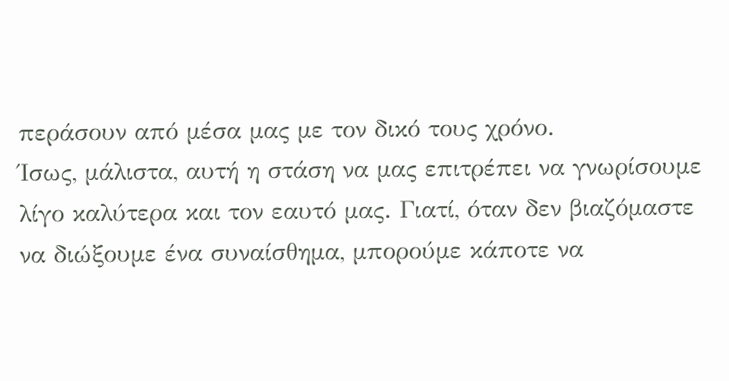περάσουν από μέσα μας με τον δικό τους χρόνο.
Ίσως, μάλιστα, αυτή η στάση να μας επιτρέπει να γνωρίσουμε λίγο καλύτερα και τον εαυτό μας. Γιατί, όταν δεν βιαζόμαστε να διώξουμε ένα συναίσθημα, μπορούμε κάποτε να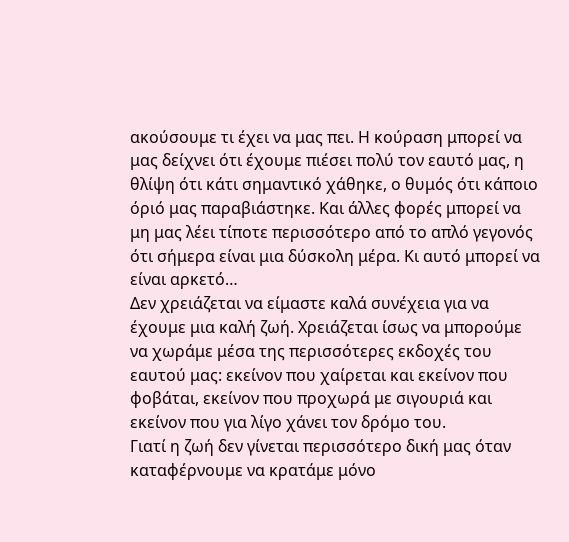ακούσουμε τι έχει να μας πει. Η κούραση μπορεί να μας δείχνει ότι έχουμε πιέσει πολύ τον εαυτό μας, η θλίψη ότι κάτι σημαντικό χάθηκε, ο θυμός ότι κάποιο όριό μας παραβιάστηκε. Και άλλες φορές μπορεί να μη μας λέει τίποτε περισσότερο από το απλό γεγονός ότι σήμερα είναι μια δύσκολη μέρα. Κι αυτό μπορεί να είναι αρκετό…
Δεν χρειάζεται να είμαστε καλά συνέχεια για να έχουμε μια καλή ζωή. Χρειάζεται ίσως να μπορούμε να χωράμε μέσα της περισσότερες εκδοχές του εαυτού μας: εκείνον που χαίρεται και εκείνον που φοβάται, εκείνον που προχωρά με σιγουριά και εκείνον που για λίγο χάνει τον δρόμο του.
Γιατί η ζωή δεν γίνεται περισσότερο δική μας όταν καταφέρνουμε να κρατάμε μόνο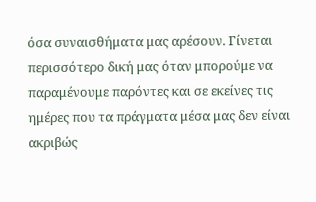όσα συναισθήματα μας αρέσουν. Γίνεται περισσότερο δική μας όταν μπορούμε να παραμένουμε παρόντες και σε εκείνες τις ημέρες που τα πράγματα μέσα μας δεν είναι ακριβώς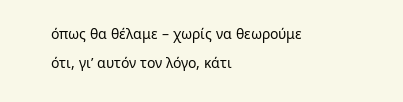όπως θα θέλαμε – χωρίς να θεωρούμε ότι, γι’ αυτόν τον λόγο, κάτι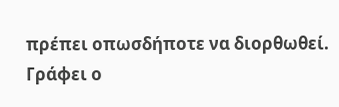πρέπει οπωσδήποτε να διορθωθεί.
Γράφει ο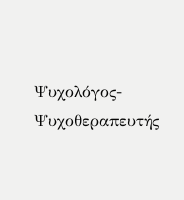Ψυχολόγος-Ψυχοθεραπευτής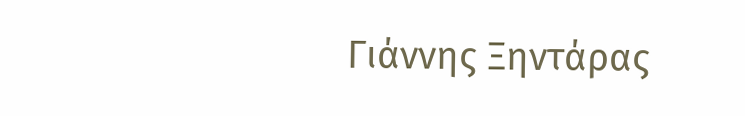Γιάννης Ξηντάρας